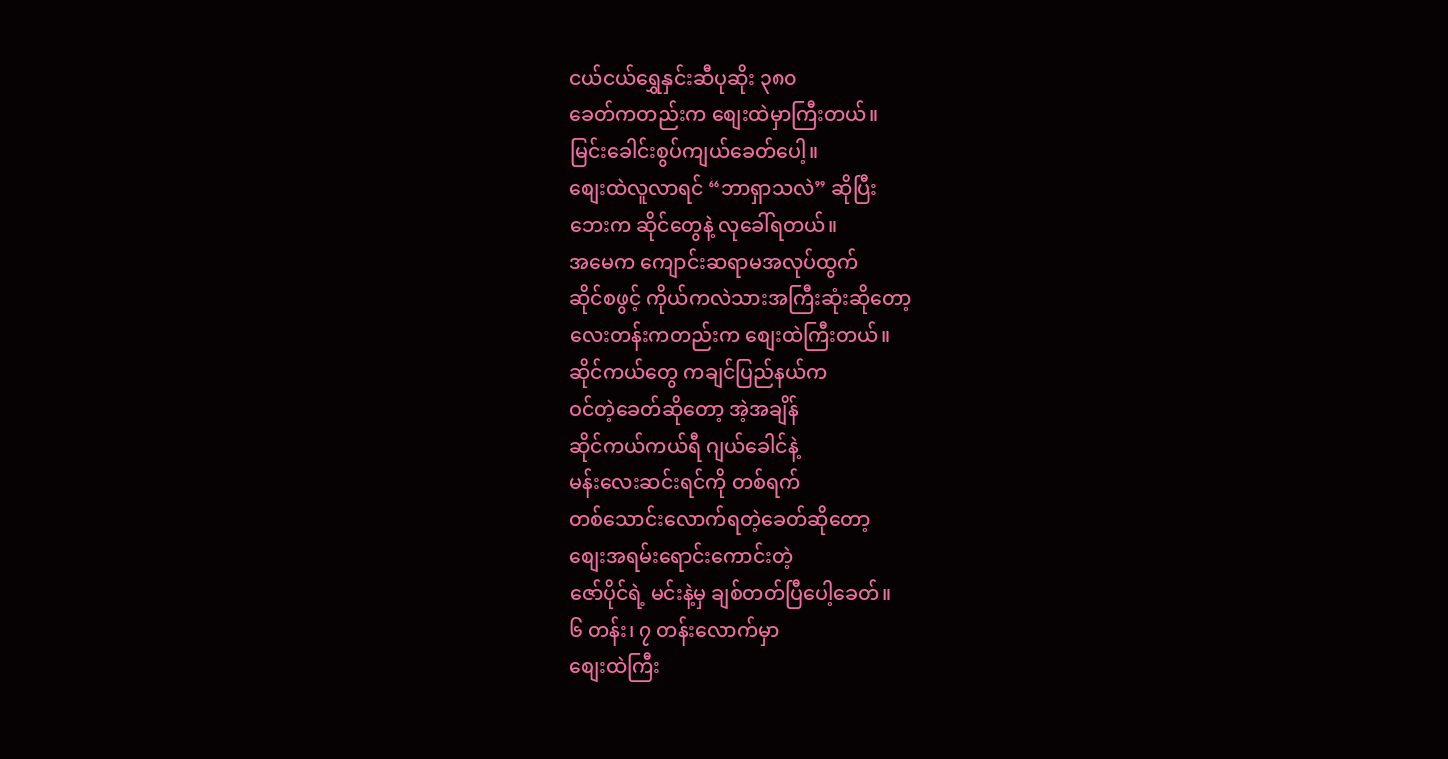ငယ်ငယ်ရွှေနှင်းဆီပုဆိုး ၃၈၀
ခေတ်ကတည်းက စျေးထဲမှာကြီးတယ်။
မြင်းခေါင်းစွပ်ကျယ်ခေတ်ပေါ့။
စျေးထဲလူလာရင် “ဘာရှာသလဲ” ဆိုပြီး
ဘေးက ဆိုင်တွေနဲ့ လုခေါ်ရတယ်။
အမေက ကျောင်းဆရာမအလုပ်ထွက်
ဆိုင်စဖွင့် ကိုယ်ကလဲသားအကြီးဆုံးဆိုတော့
လေးတန်းကတည်းက စျေးထဲကြီးတယ်။
ဆိုင်ကယ်တွေ ကချင်ပြည်နယ်က
ဝင်တဲ့ခေတ်ဆိုတော့ အဲ့အချိန်
ဆိုင်ကယ်ကယ်ရီ ဂျယ်ခေါင်နဲ့
မန်းလေးဆင်းရင်ကို တစ်ရက်
တစ်သောင်းလောက်ရတဲ့ခေတ်ဆိုတော့
စျေးအရမ်းရောင်းကောင်းတဲ့
ဇော်ပိုင်ရဲ့ မင်းနဲ့မှ ချစ်တတ်ပြီပေါ့ခေတ်။
၆ တန်း၊ ၇ တန်းလောက်မှာ
စျေးထဲကြီး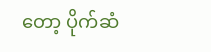တော့ ပိုက်ဆံ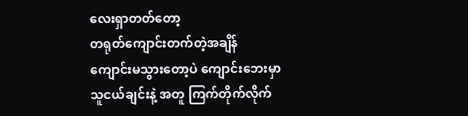လေးရှာတတ်တော့
တရုတ်ကျောင်းတက်တဲ့အချိန်
ကျောင်းမသွားတော့ပဲ ကျောင်းဘေးမှာ
သူငယ်ချင်းနဲ့ အတူ ကြက်တိုက်လိုက်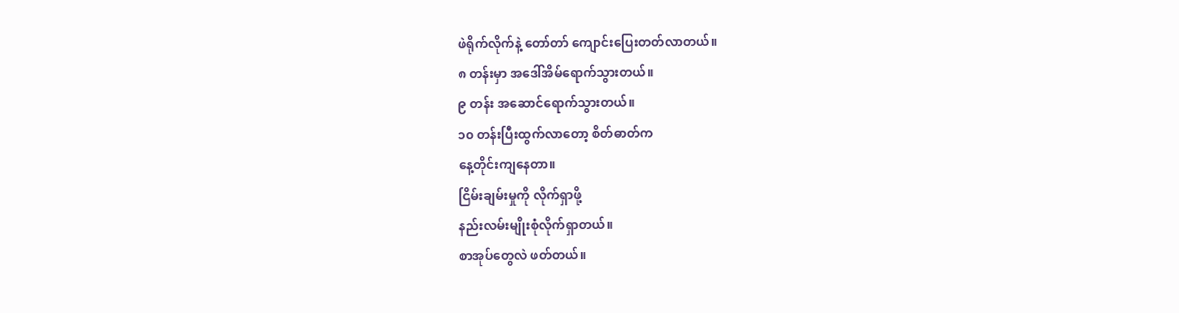ဖဲရိုက်လိုက်နဲ့ တော်တာ် ကျောင်းပြေးတတ်လာတယ်။
၈ တန်းမှာ အဒေါ်အိမ်ရောက်သွားတယ်။
၉ တန်း အဆောင်ရောက်သွားတယ်။
၁၀ တန်းပြီးထွက်လာတော့ စိတ်ဓာတ်က
နေ့တိုင်းကျနေတာ။
ငြိမ်းချမ်းမှုကို လိုက်ရှာဖို့
နည်းလမ်းမျိုးစုံလိုက်ရှာတယ်။
စာအုပ်တွေလဲ ဖတ်တယ်။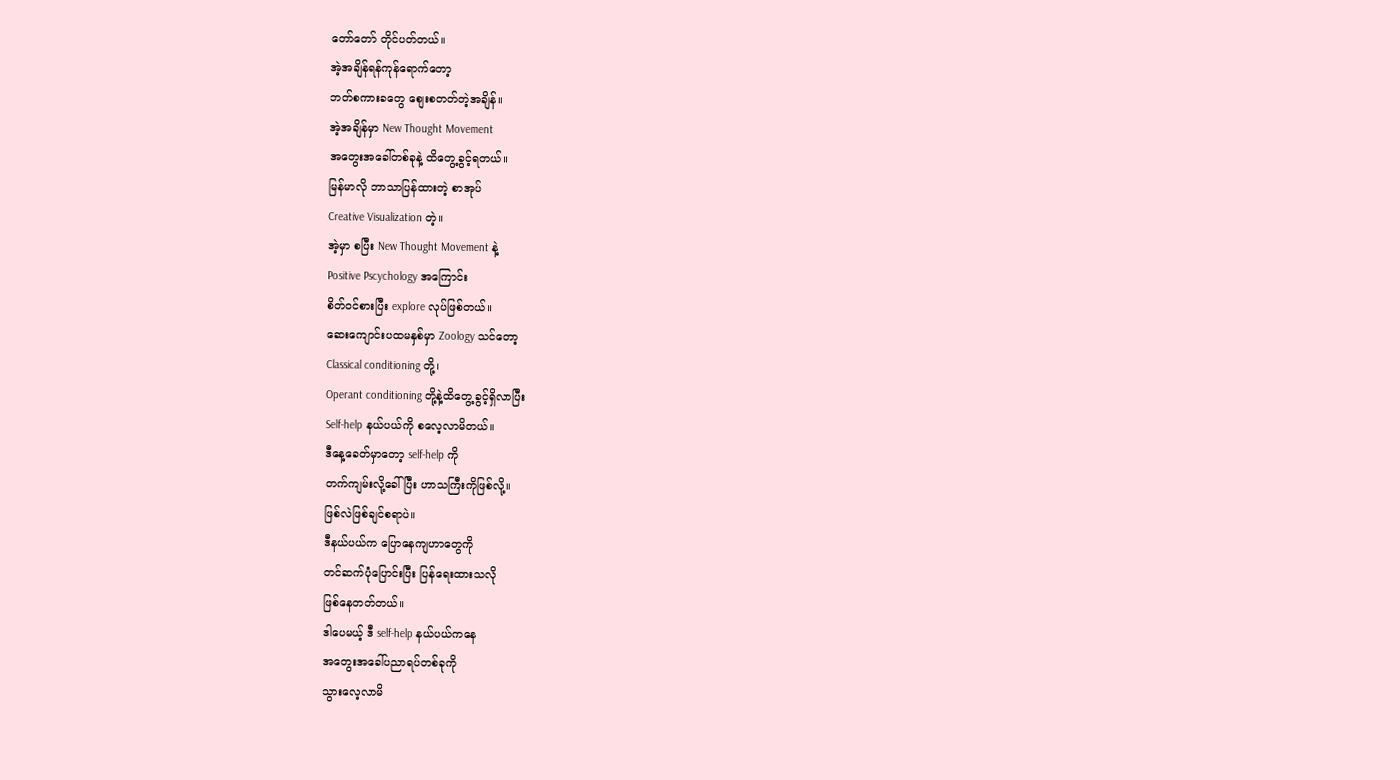တော်တော် တိုင်ပတ်တယ်။
အဲ့အချိန်ရန်ကုန်ရောက်တော့
ဘတ်စကားခတွေ စျေးစတတ်တဲ့အချိန်။
အဲ့အချိန်မှာ New Thought Movement
အတွေးအခေါ်တစ်ခုနဲ့ ထိတွေ့ခွင့်ရတယ်။
မြန်မာလို ဘာသာပြန်ထားတဲ့ စာအုပ်
Creative Visualization တဲ့။
အဲ့မှာ စပြီး New Thought Movement နဲ့
Positive Pscychology အကြောင်း
စိတ်ဝင်စားပြီး explore လုပ်ဖြစ်တယ်။
ဆေးကျောင်းပထမနှစ်မှာ Zoology သင်တော့
Classical conditioning တို့၊
Operant conditioning တို့နဲ့ထိတွေ့ခွင့်ရှိလာပြီး
Self-help နယ်ပယ်ကို စလေ့လာမိတယ်။
ဒီနေ့ခေတ်မှာတော့ self-help ကို
တက်ကျမ်းလို့ခေါ်ပြီး ဟာသကြီးကိုဖြစ်လို့။
ဖြစ်လဲဖြစ်ချင်စရာပဲ။
ဒီနယ်ပယ်က ပြောနေကျဟာတွေကို
တင်ဆက်ပုံပြောင်းပြီး ပြန်ရေးထားသလို
ဖြစ်နေတတ်တယ်။
ဒါပေမယ့် ဒီ self-help နယ်ပယ်ကနေ
အတွေးအခေါ်ပညာရပ်တစ်ခုကို
သွားလေ့လာမိ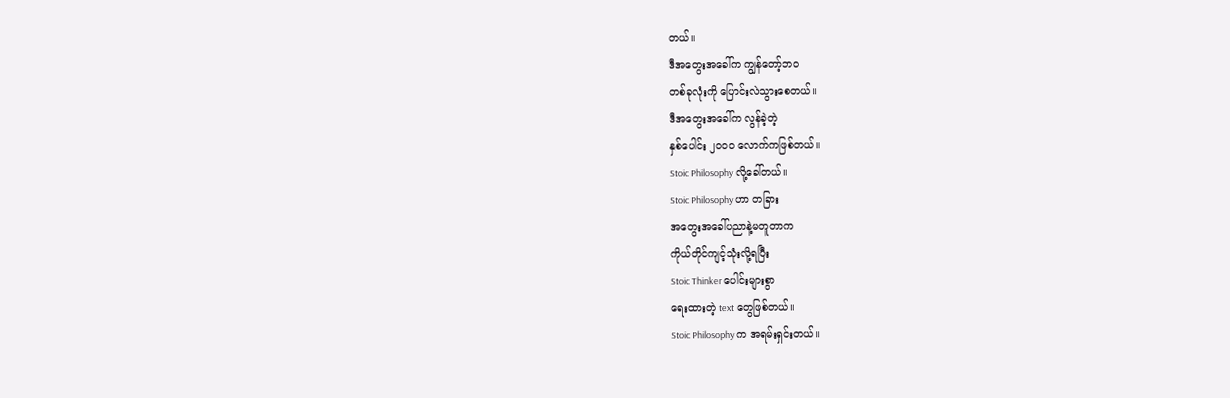တယ်။
ဒီအတွေးအခေါ်က ကျွန်တော့်ဘဝ
တစ်ခုလုံးကို ပြောင်းလဲသွားစေတယ်။
ဒီအတွေးအခေါ်က လွန်ခဲ့တဲ့
နှစ်ပေါင်း ၂၀၀၀ လောက်ကဖြစ်တယ်။
Stoic Philosophy လို့ခေါ်တယ်။
Stoic Philosophy ဟာ တခြား
အတွေးအခေါ်ပညာနဲ့မတူတာက
ကိုယ်တိုင်ကျင့်သုံးလို့ရပြီး
Stoic Thinker ပေါင်းများစွာ
ရေးထားတဲ့ text တွေဖြစ်တယ်။
Stoic Philosophy က အရမ်းရှင်းတယ်။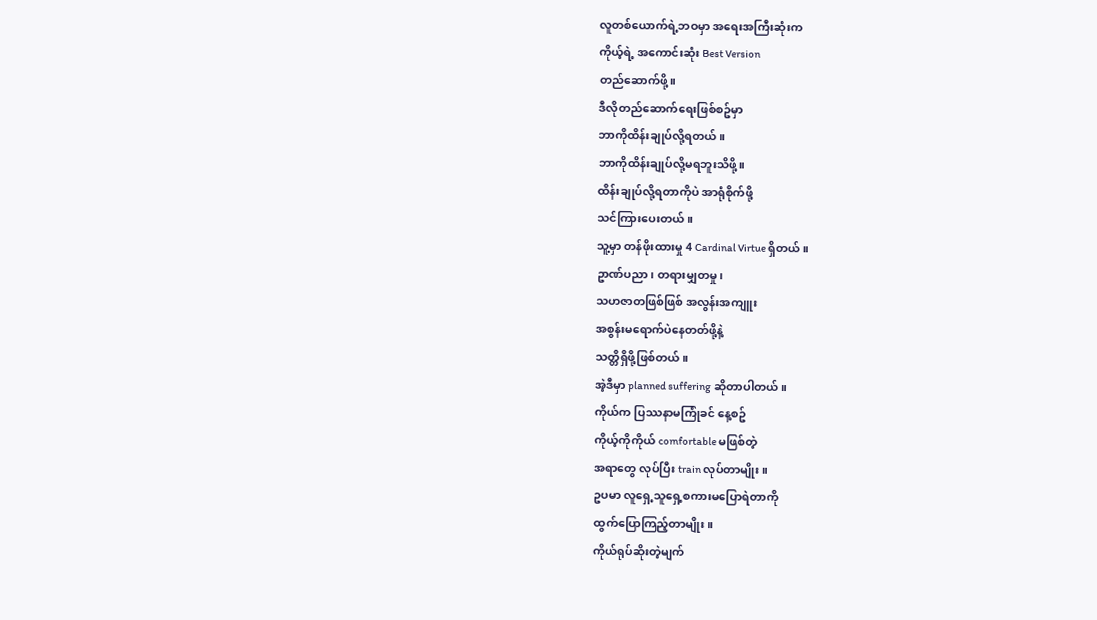လူတစ်ယောက်ရဲ့ဘဝမှာ အရေးအကြီးဆုံးက
ကိုယ့်ရဲ့ အကောင်းဆုံး Best Version
တည်ဆောက်ဖို့။
ဒီလိုတည်ဆောက်ရေးဖြစ်စဥ်မှာ
ဘာကိုထိန်းချုပ်လို့ရတယ်။
ဘာကိုထိန်းချုပ်လို့မရဘူးသိဖို့။
ထိန်းချုပ်လို့ရတာကိုပဲ အာရုံစိုက်ဖို့
သင်ကြားပေးတယ်။
သူ့မှာ တန်ဖိုးထားမှု 4 Cardinal Virtue ရှိတယ်။
ဥာဏ်ပညာ၊ တရားမျှတမှု၊
သဟဇာတဖြစ်ဖြစ် အလွန်းအကျူး
အစွန်းမရောက်ပဲနေတတ်ဖို့နဲ့
သတ္တိရှိဖို့ဖြစ်တယ်။
အဲ့ဒီမှာ planned suffering ဆိုတာပါတယ်။
ကိုယ်က ပြဿနာမကြုံခင် နေ့စဥ်
ကိုယ့်ကိုကိုယ် comfortable မဖြစ်တဲ့
အရာတွေ လုပ်ပြီး train လုပ်တာမျိုး။
ဥပမာ လူရှေ့သူရှေ့စကားမပြောရဲတာကို
ထွက်ပြောကြည့်တာမျိုး။
ကိုယ်ရုပ်ဆိုးတဲ့မျက်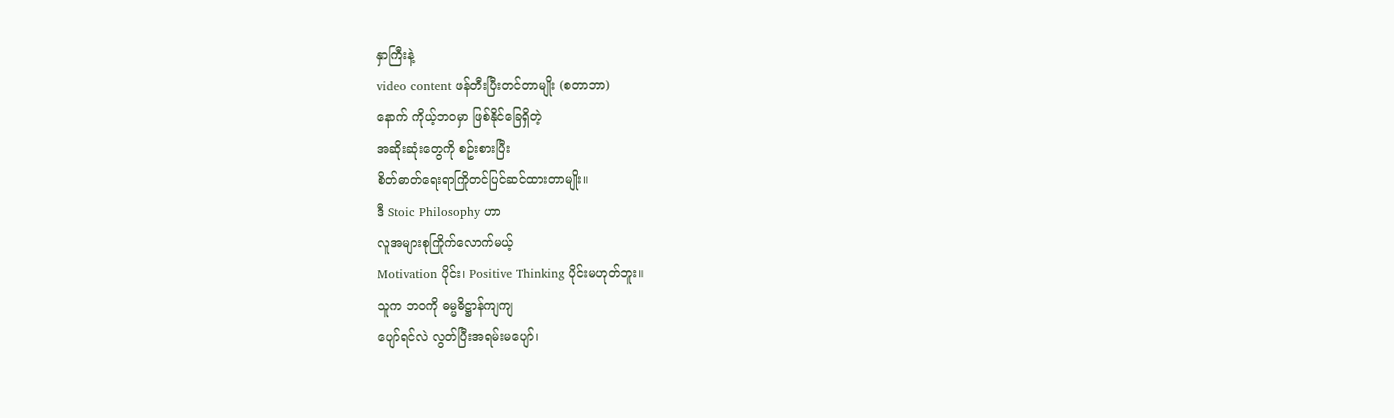နှာကြီးနဲ့
video content ဖန်တီးပြီးတင်တာမျိုး (စတာဘာ)
နောက် ကိုယ့်ဘဝမှာ ဖြစ်နိုင်ခြေရှိတဲ့
အဆိုးဆုံးတွေကို စဥ်းစားပြီး
စိတ်ဓာတ်ရေးရာကြိုတင်ပြင်ဆင်ထားတာမျိုး။
ဒီ Stoic Philosophy ဟာ
လူအများစုကြိုက်လောက်မယ့်
Motivation ပိုင်း၊ Positive Thinking ပိုင်းမဟုတ်ဘူး။
သူက ဘဝကို ဓမ္မဓိဋ္ဌာန်ကျကျ
ပျော်ရင်လဲ လွတ်ပြီးအရမ်းမပျော်၊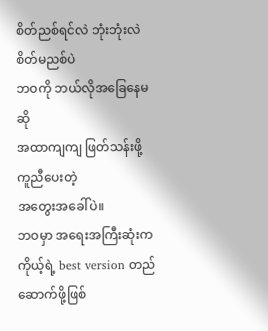စိတ်ညစ်ရင်လဲ ဘုံးဘုံးလဲ စိတ်မညစ်ပဲ
ဘဝကို ဘယ်လိုအခြေနေမဆို
အထာကျကျ ဖြတ်သန်းဖို့ ကူညီပေးတဲ့
အတွေးအခေါ်ပဲ။
ဘဝမှာ အရေးအကြီးဆုံးက
ကိုယ့်ရဲ့ best version တည်ဆောက်ဖို့ဖြစ်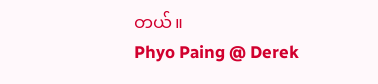တယ်။
Phyo Paing @ Derek